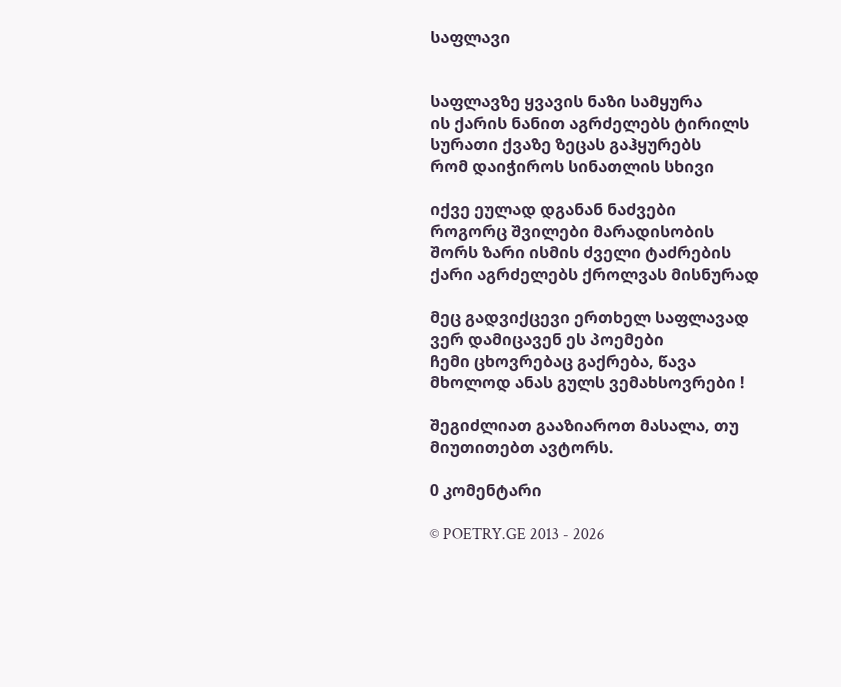საფლავი


საფლავზე ყვავის ნაზი სამყურა
ის ქარის ნანით აგრძელებს ტირილს
სურათი ქვაზე ზეცას გაჰყურებს
რომ დაიჭიროს სინათლის სხივი

იქვე ეულად დგანან ნაძვები
როგორც შვილები მარადისობის
შორს ზარი ისმის ძველი ტაძრების
ქარი აგრძელებს ქროლვას მისნურად

მეც გადვიქცევი ერთხელ საფლავად
ვერ დამიცავენ ეს პოემები
ჩემი ცხოვრებაც გაქრება, წავა
მხოლოდ ანას გულს ვემახსოვრები !

შეგიძლიათ გააზიაროთ მასალა, თუ მიუთითებთ ავტორს.

0 კომენტარი

© POETRY.GE 2013 - 2026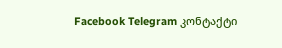Facebook Telegram კონტაქტი